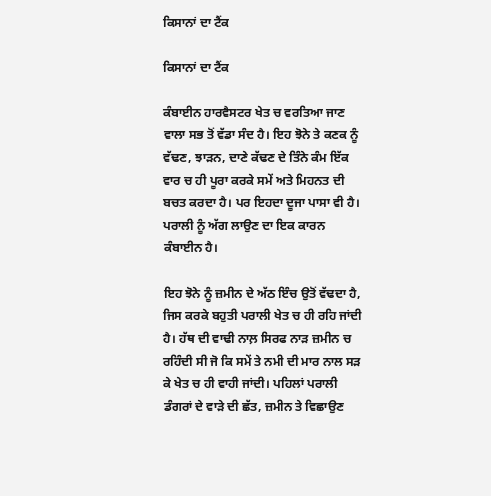ਕਿਸਾਨਾਂ ਦਾ ਟੈਂਕ

ਕਿਸਾਨਾਂ ਦਾ ਟੈਂਕ

ਕੰਬਾਈਨ ਹਾਰਵੈਸਟਰ ਖੇਤ ਚ ਵਰਤਿਆ ਜਾਣ ਵਾਲਾ ਸਭ ਤੋਂ ਵੱਡਾ ਸੰਦ ਹੈ। ਇਹ ਝੋਨੇ ਤੇ ਕਣਕ ਨੂੰ ਵੱਢਣ, ਝਾੜਨ, ਦਾਣੇ ਕੱਢਣ ਦੇ ਤਿੰਨੇ ਕੰਮ ਇੱਕ ਵਾਰ ਚ ਹੀ ਪੂਰਾ ਕਰਕੇ ਸਮੇਂ ਅਤੇ ਮਿਹਨਤ ਦੀ ਬਚਤ ਕਰਦਾ ਹੈ। ਪਰ ਇਹਦਾ ਦੂਜਾ ਪਾਸਾ ਵੀ ਹੈ। ਪਰਾਲੀ ਨੂੰ ਅੱਗ ਲਾਉਣ ਦਾ ਇਕ ਕਾਰਨ ਕੰਬਾਈਨ ਹੈ।

ਇਹ ਝੋਨੇ ਨੂੰ ਜ਼ਮੀਨ ਦੇ ਅੱਠ ਇੰਚ ਉਤੋਂ ਵੱਢਦਾ ਹੈ,  ਜਿਸ ਕਰਕੇ ਬਹੁਤੀ ਪਰਾਲੀ ਖੇਤ ਚ ਹੀ ਰਹਿ ਜਾਂਦੀ ਹੈ। ਹੱਥ ਦੀ ਵਾਢੀ ਨਾਲ਼ ਸਿਰਫ ਨਾੜ ਜ਼ਮੀਨ ਚ ਰਹਿੰਦੀ ਸੀ ਜੋ ਕਿ ਸਮੇਂ ਤੇ ਨਮੀ ਦੀ ਮਾਰ ਨਾਲ ਸੜ ਕੇ ਖੇਤ ਚ ਹੀ ਵਾਹੀ ਜਾਂਦੀ। ਪਹਿਲਾਂ ਪਰਾਲੀ ਡੰਗਰਾਂ ਦੇ ਵਾੜੇ ਦੀ ਛੱਤ, ਜ਼ਮੀਨ ਤੇ ਵਿਛਾਉਣ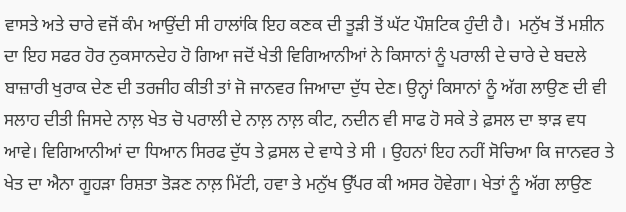ਵਾਸਤੇ ਅਤੇ ਚਾਰੇ ਵਜੋਂ ਕੰਮ ਆਉਂਦੀ ਸੀ ਹਾਲਾਂਕਿ ਇਹ ਕਣਕ ਦੀ ਤੂੜੀ ਤੋਂ ਘੱਟ ਪੌਸ਼ਟਿਕ ਹੁੰਦੀ ਹੈ।  ਮਨੁੱਖ ਤੋਂ ਮਸ਼ੀਨ ਦਾ ਇਹ ਸਫਰ ਹੋਰ ਨੁਕਸਾਨਦੇਹ ਹੋ ਗਿਆ ਜਦੋਂ ਖੇਤੀ ਵਿਗਿਆਨੀਆਂ ਨੇ ਕਿਸਾਨਾਂ ਨੂੰ ਪਰਾਲੀ ਦੇ ਚਾਰੇ ਦੇ ਬਦਲੇ ਬਾਜ਼ਾਰੀ ਖੁਰਾਕ ਦੇਣ ਦੀ ਤਰਜੀਹ ਕੀਤੀ ਤਾਂ ਜੋ ਜਾਨਵਰ ਜਿਆਦਾ ਦੁੱਧ ਦੇਣ। ਉਨ੍ਹਾਂ ਕਿਸਾਨਾਂ ਨੂੰ ਅੱਗ ਲਾਉਣ ਦੀ ਵੀ ਸਲਾਹ ਦੀਤੀ ਜਿਸਦੇ ਨਾਲ਼ ਖੇਤ ਚੋ ਪਰਾਲੀ ਦੇ ਨਾਲ਼ ਨਾਲ਼ ਕੀਟ, ਨਦੀਨ ਵੀ ਸਾਫ ਹੋ ਸਕੇ ਤੇ ਫ਼ਸਲ ਦਾ ਝਾੜ ਵਧ ਆਵੇ। ਵਿਗਿਆਨੀਆਂ ਦਾ ਧਿਆਨ ਸਿਰਫ ਦੁੱਧ ਤੇ ਫ਼ਸਲ ਦੇ ਵਾਧੇ ਤੇ ਸੀ । ਉਹਨਾਂ ਇਹ ਨਹੀਂ ਸੋਚਿਆ ਕਿ ਜਾਨਵਰ ਤੇ ਖੇਤ ਦਾ ਐਨਾ ਗੂਹੜਾ ਰਿਸ਼ਤਾ ਤੋੜਣ ਨਾਲ਼ ਮਿੱਟੀ, ਹਵਾ ਤੇ ਮਨੁੱਖ ਉੱਪਰ ਕੀ ਅਸਰ ਹੋਵੇਗਾ। ਖੇਤਾਂ ਨੂੰ ਅੱਗ ਲਾਉਣ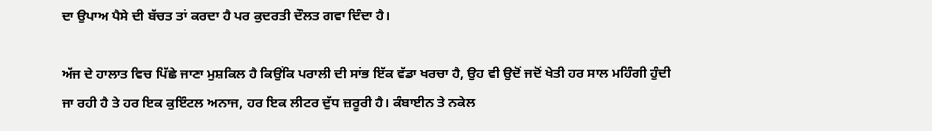ਦਾ ਉਪਾਅ ਪੈਸੇ ਦੀ ਬੱਚਤ ਤਾਂ ਕਰਦਾ ਹੈ ਪਰ ਕੁਦਰਤੀ ਦੌਲਤ ਗਵਾ ਦਿੰਦਾ ਹੈ।

ਅੱਜ ਦੇ ਹਾਲਾਤ ਵਿਚ ਪਿੱਛੇ ਜਾਣਾ ਮੁਸ਼ਕਿਲ ਹੈ ਕਿਉਂਕਿ ਪਰਾਲੀ ਦੀ ਸਾਂਭ ਇੱਕ ਵੱਡਾ ਖਰਚਾ ਹੈ, ਉਹ ਵੀ ਉਦੋਂ ਜਦੋਂ ਖੇਤੀ ਹਰ ਸਾਲ ਮਹਿੰਗੀ ਹੁੰਦੀ ਜਾ ਰਹੀ ਹੈ ਤੇ ਹਰ ਇਕ ਕੁਇੰਟਲ ਅਨਾਜ, ਹਰ ਇਕ ਲੀਟਰ ਦੁੱਧ ਜ਼ਰੂਰੀ ਹੈ। ਕੰਬਾਈਨ ਤੇ ਨਕੇਲ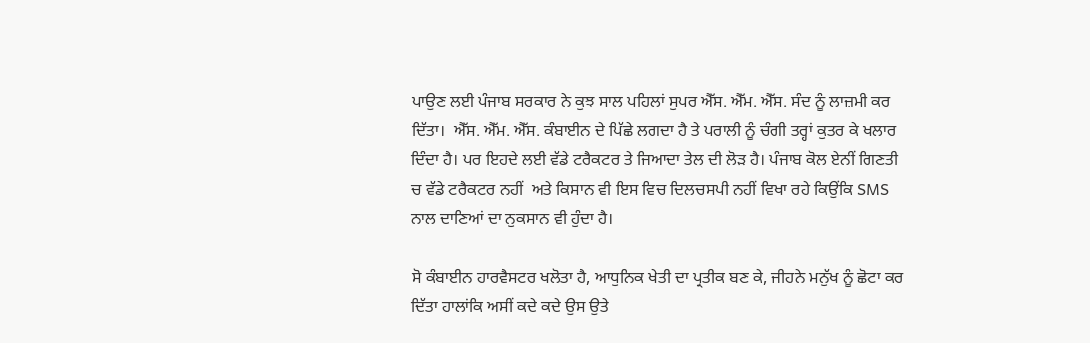ਪਾਉਣ ਲਈ ਪੰਜਾਬ ਸਰਕਾਰ ਨੇ ਕੁਝ ਸਾਲ ਪਹਿਲਾਂ ਸੁਪਰ ਐੱਸ. ਐੱਮ. ਐੱਸ. ਸੰਦ ਨੂੰ ਲਾਜ਼ਮੀ ਕਰ ਦਿੱਤਾ।  ਐੱਸ. ਐੱਮ. ਐੱਸ. ਕੰਬਾਈਨ ਦੇ ਪਿੱਛੇ ਲਗਦਾ ਹੈ ਤੇ ਪਰਾਲੀ ਨੂੰ ਚੰਗੀ ਤਰ੍ਹਾਂ ਕੁਤਰ ਕੇ ਖਲਾਰ ਦਿੰਦਾ ਹੈ। ਪਰ ਇਹਦੇ ਲਈ ਵੱਡੇ ਟਰੈਕਟਰ ਤੇ ਜਿਆਦਾ ਤੇਲ ਦੀ ਲੋੜ ਹੈ। ਪੰਜਾਬ ਕੋਲ ਏਨੀਂ ਗਿਣਤੀ ਚ ਵੱਡੇ ਟਰੈਕਟਰ ਨਹੀਂ  ਅਤੇ ਕਿਸਾਨ ਵੀ ਇਸ ਵਿਚ ਦਿਲਚਸਪੀ ਨਹੀਂ ਵਿਖਾ ਰਹੇ ਕਿਉਂਕਿ SMS ਨਾਲ ਦਾਣਿਆਂ ਦਾ ਨੁਕਸਾਨ ਵੀ ਹੁੰਦਾ ਹੈ।

ਸੋ ਕੰਬਾਈਨ ਹਾਰਵੈਸਟਰ ਖਲੋਤਾ ਹੈ, ਆਧੁਨਿਕ ਖੇਤੀ ਦਾ ਪ੍ਰਤੀਕ ਬਣ ਕੇ, ਜੀਹਨੇ ਮਨੁੱਖ ਨੂੰ ਛੋਟਾ ਕਰ ਦਿੱਤਾ ਹਾਲਾਂਕਿ ਅਸੀਂ ਕਦੇ ਕਦੇ ਉਸ ਉਤੇ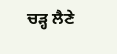ਚੜ੍ਹ ਲੈਣੇ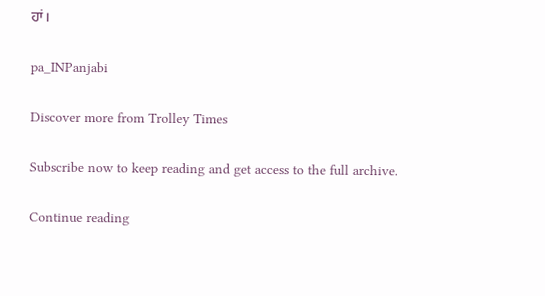ਹਾਂ।

pa_INPanjabi

Discover more from Trolley Times

Subscribe now to keep reading and get access to the full archive.

Continue reading